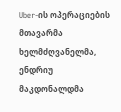Uber-ის ოპერაციების მთავარმა ხელმძღვანელმა, ენდრიუ მაკდონალდმა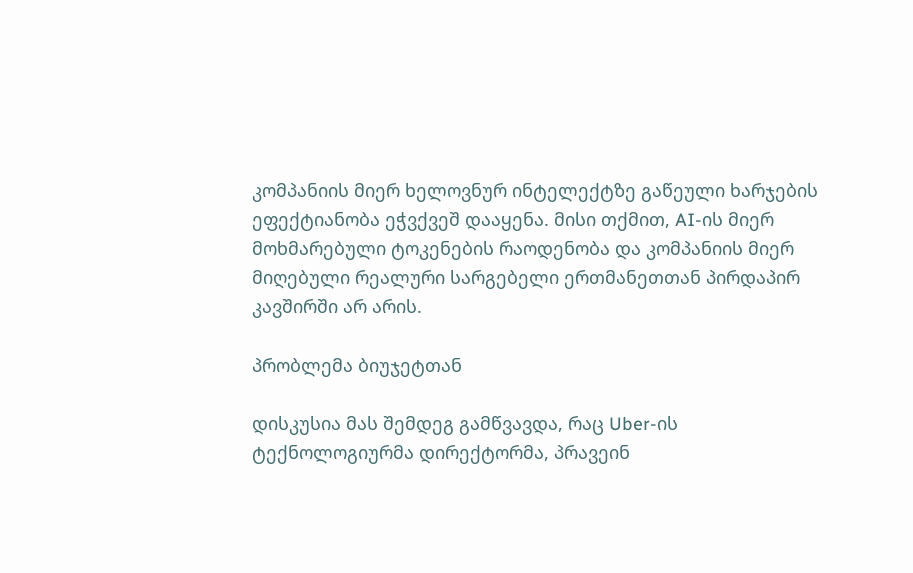კომპანიის მიერ ხელოვნურ ინტელექტზე გაწეული ხარჯების ეფექტიანობა ეჭვქვეშ დააყენა. მისი თქმით, AI-ის მიერ მოხმარებული ტოკენების რაოდენობა და კომპანიის მიერ მიღებული რეალური სარგებელი ერთმანეთთან პირდაპირ კავშირში არ არის.

პრობლემა ბიუჯეტთან

დისკუსია მას შემდეგ გამწვავდა, რაც Uber-ის ტექნოლოგიურმა დირექტორმა, პრავეინ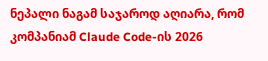ნეპალი ნაგამ საჯაროდ აღიარა, რომ კომპანიამ Claude Code-ის 2026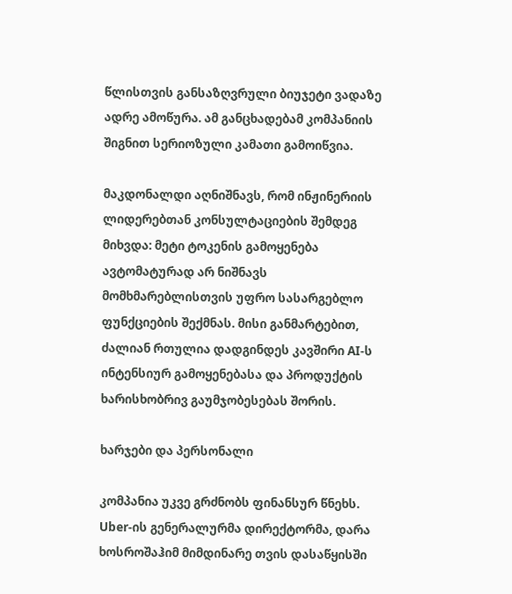წლისთვის განსაზღვრული ბიუჯეტი ვადაზე ადრე ამოწურა. ამ განცხადებამ კომპანიის შიგნით სერიოზული კამათი გამოიწვია.

მაკდონალდი აღნიშნავს, რომ ინჟინერიის ლიდერებთან კონსულტაციების შემდეგ მიხვდა: მეტი ტოკენის გამოყენება ავტომატურად არ ნიშნავს მომხმარებლისთვის უფრო სასარგებლო ფუნქციების შექმნას. მისი განმარტებით, ძალიან რთულია დადგინდეს კავშირი AI-ს ინტენსიურ გამოყენებასა და პროდუქტის ხარისხობრივ გაუმჯობესებას შორის.

ხარჯები და პერსონალი

კომპანია უკვე გრძნობს ფინანსურ წნეხს. Uber-ის გენერალურმა დირექტორმა, დარა ხოსროშაჰიმ მიმდინარე თვის დასაწყისში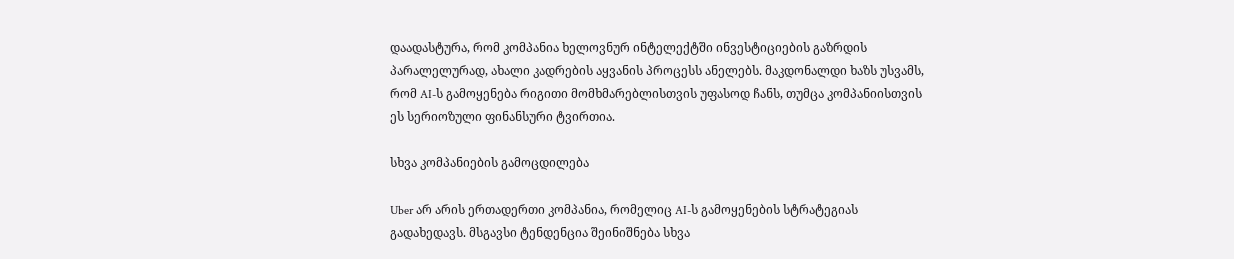დაადასტურა, რომ კომპანია ხელოვნურ ინტელექტში ინვესტიციების გაზრდის პარალელურად, ახალი კადრების აყვანის პროცესს ანელებს. მაკდონალდი ხაზს უსვამს, რომ AI-ს გამოყენება რიგითი მომხმარებლისთვის უფასოდ ჩანს, თუმცა კომპანიისთვის ეს სერიოზული ფინანსური ტვირთია.

სხვა კომპანიების გამოცდილება

Uber არ არის ერთადერთი კომპანია, რომელიც AI-ს გამოყენების სტრატეგიას გადახედავს. მსგავსი ტენდენცია შეინიშნება სხვა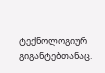ტექნოლოგიურ გიგანტებთანაც.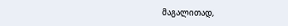მაგალითად,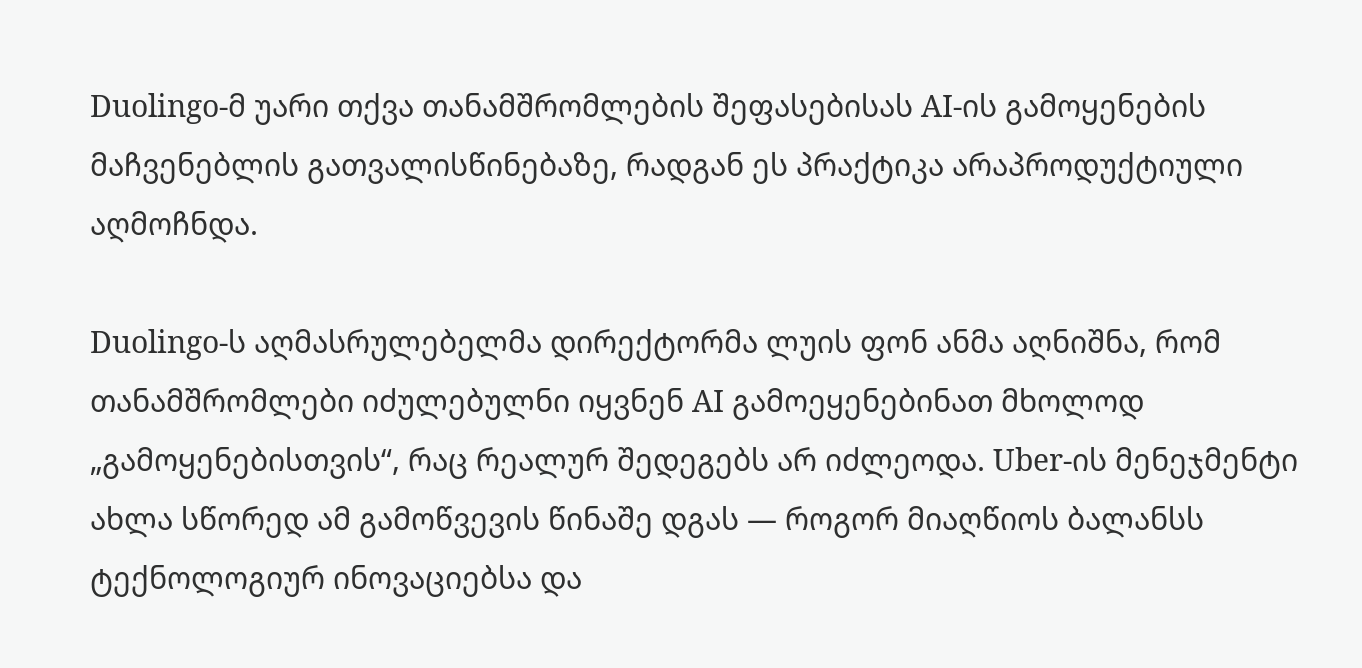Duolingo-მ უარი თქვა თანამშრომლების შეფასებისას AI-ის გამოყენების მაჩვენებლის გათვალისწინებაზე, რადგან ეს პრაქტიკა არაპროდუქტიული აღმოჩნდა.

Duolingo-ს აღმასრულებელმა დირექტორმა ლუის ფონ ანმა აღნიშნა, რომ თანამშრომლები იძულებულნი იყვნენ AI გამოეყენებინათ მხოლოდ „გამოყენებისთვის“, რაც რეალურ შედეგებს არ იძლეოდა. Uber-ის მენეჯმენტი ახლა სწორედ ამ გამოწვევის წინაშე დგას — როგორ მიაღწიოს ბალანსს ტექნოლოგიურ ინოვაციებსა და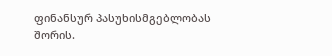ფინანსურ პასუხისმგებლობას შორის.